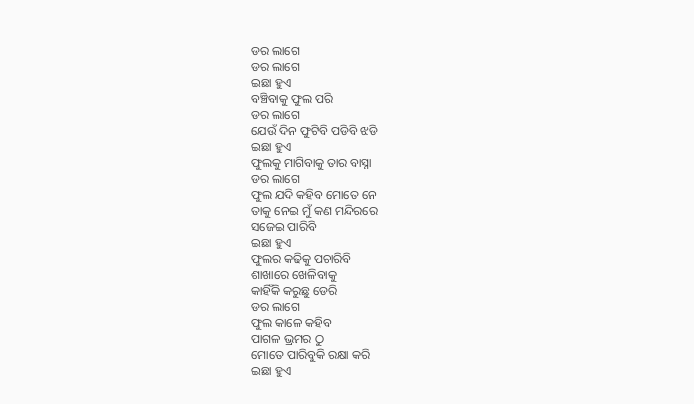ଡର ଲାଗେ
ଡର ଲାଗେ
ଇଛା ହୁଏ
ବଞ୍ଚିବାକୁ ଫୁଲ ପରି
ଡର ଲାଗେ
ଯେଉଁ ଦିନ ଫୁଟିବି ପଡିବି ଝଡି
ଇଛା ହୁଏ
ଫୁଲକୁ ମାଗିବାକୁ ତାର ବାସ୍ନା
ଡର ଲାଗେ
ଫୁଲ ଯଦି କହିବ ମୋତେ ନେ
ତାକୁ ନେଇ ମୁଁ କଣ ମନ୍ଦିରରେ
ସଜେଇ ପାରିବି
ଇଛା ହୁଏ
ଫୁଲର କଢିକୁ ପଚାରିବି
ଶାଖାରେ ଖେଳିବାକୁ
କାହିଁକି କରୁଛୁ ଡେରି
ଡର ଲାଗେ
ଫୁଲ କାଳେ କହିବ
ପାଗଳ ଭ୍ରମର ଠୁ
ମୋତେ ପାରିବୁକି ରକ୍ଷା କରି
ଇଛା ହୁଏ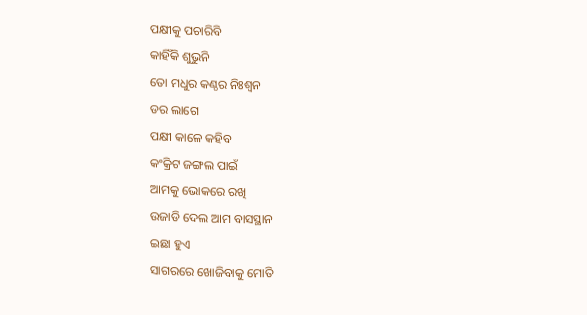ପକ୍ଷୀକୁ ପଚାରିବି
କାହିଁକି ଶୁଭୁନି
ତୋ ମଧୁର କଣ୍ଠର ନିଃଶ୍ୱନ
ଡର ଲାଗେ
ପକ୍ଷୀ କାଳେ କହିବ
କଂକ୍ରିଟ ଜଙ୍ଗଲ ପାଇଁ
ଆମକୁ ଭୋକରେ ରଖି
ଉଜାଡି ଦେଲ ଆମ ବାସସ୍ଥାନ
ଇଛା ହୁଏ
ସାଗରରେ ଖୋଜିବାକୁ ମୋତି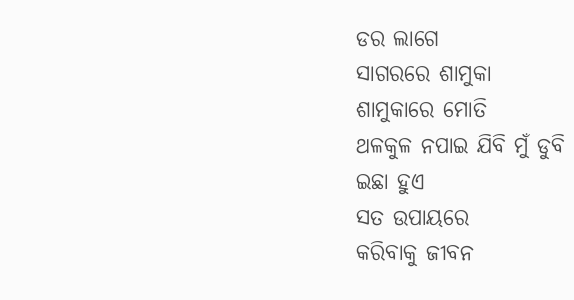ଡର ଲାଗେ
ସାଗରରେ ଶାମୁକା
ଶାମୁକାରେ ମୋତି
ଥଳକୁଳ ନପାଇ ଯିବି ମୁଁ ଡୁବି
ଇଛା ହୁଏ
ସତ ଉପାୟରେ
କରିବାକୁ ଜୀବନ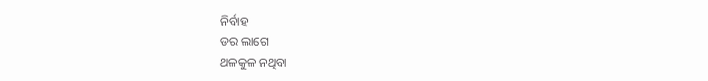ନିର୍ବାହ
ଡର ଲାଗେ
ଥଳକୁଳ ନଥିବା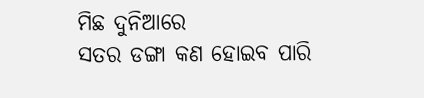ମିଛ ଦୁନିଆରେ
ସତର ଡଙ୍ଗା କଣ ହୋଇବ ପାରି